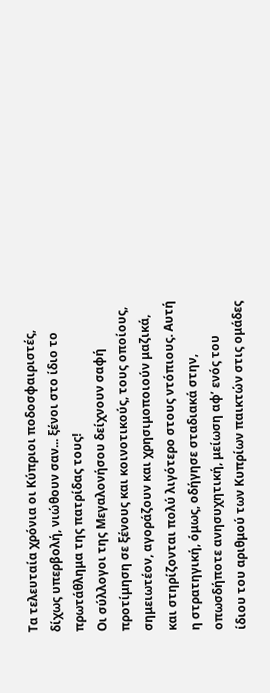Τα τελευταία χρόνια οι Κύπριοι ποδοσφαιριστές, δίχως υπερβολή, νιώθουν σαν... ξένοι στο ίδιο το πρωτάθλημα της πατρίδας τους!
Οι σύλλογοι της Μεγαλονήσου δείχνουν σαφή προτίμηση σε ξένους και κοινοτικούς, τους οποίους, σημειωτέον, αγοράζουν και χρησιμοποιούν μαζικά, και στηρίζονται πολύ λιγότερο στους ντόπιους. Αυτή η στρατηγική, όμως, οδήγησε σταδιακά στην, οπωσδήποτε ανησυχητική, μείωση αφ’ ενός του ίδιου του αριθμού των Κυπρίων παικτών στις ομάδες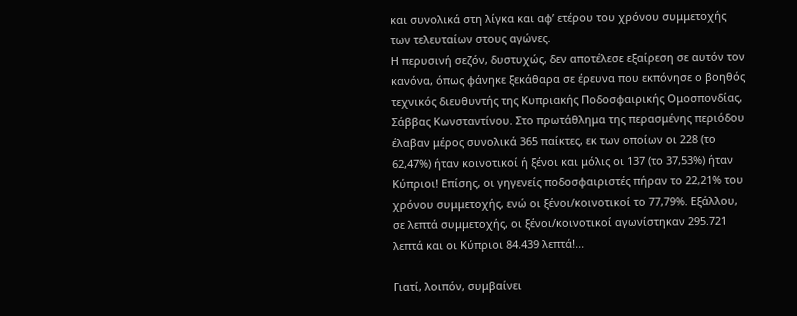και συνολικά στη λίγκα και αφ’ ετέρου του χρόνου συμμετοχής των τελευταίων στους αγώνες.
Η περυσινή σεζόν, δυστυχώς, δεν αποτέλεσε εξαίρεση σε αυτόν τον κανόνα, όπως φάνηκε ξεκάθαρα σε έρευνα που εκπόνησε ο βοηθός τεχνικός διευθυντής της Κυπριακής Ποδοσφαιρικής Ομοσπονδίας, Σάββας Κωνσταντίνου. Στο πρωτάθλημα της περασμένης περιόδου έλαβαν μέρος συνολικά 365 παίκτες, εκ των οποίων οι 228 (το 62,47%) ήταν κοινοτικοί ή ξένοι και μόλις οι 137 (το 37,53%) ήταν Κύπριοι! Επίσης, οι γηγενείς ποδοσφαιριστές πήραν το 22,21% του χρόνου συμμετοχής, ενώ οι ξένοι/κοινοτικοί το 77,79%. Εξάλλου, σε λεπτά συμμετοχής, οι ξένοι/κοινοτικοί αγωνίστηκαν 295.721 λεπτά και οι Κύπριοι 84.439 λεπτά!...

Γιατί, λοιπόν, συμβαίνει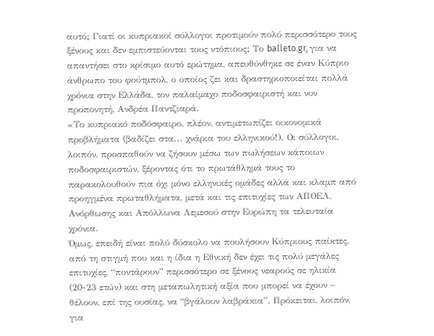αυτό; Γιατί οι κυπριακοί σύλλογοι προτιμούν πολύ περισσότερο τους ξένους και δεν εμπιστεύονται τους ντόπιους; Το balleto.gr, για να απαντήσει στο κρίσιμο αυτό ερώτημα, απευθύνθηκε σε έναν Κύπριο άνθρωπο του φούτμπολ, ο οποίος ζει και δραστηριοποιείται πολλά χρόνια στην Ελλάδα, τον παλαίμαχο ποδοσφαιριστή και νυν προπονητή, Ανδρέα Παντζιαρά.
«Το κυπριακό ποδόσφαιρο, πλέον, αντιμετωπίζει οικονομικά προβλήματα (βαδίζει στα... χνάρια του ελληνικού!). Οι σύλλογοι, λοιπόν, προσπαθούν να ζήσουν μέσω των πωλήσεων κάποιων ποδοσφαιριστών, ξέροντας ότι το πρωτάθλημά τους το παρακολουθούν πια όχι μόνο ελληνικές ομάδες αλλά και κλαμπ από προηγμένα πρωταθλήματα, μετά και τις επιτυχίες των ΑΠΟΕΛ, Ανόρθωσης και Απόλλωνα Λεμεσού στην Ευρώπη τα τελευταία χρόνια.
Όμως, επειδή είναι πολύ δύσκολο να πουλήσουν Κύπριους παίκτες, από τη στιγμή που και η ίδια η Εθνική δεν έχει τις πολύ μεγάλες επιτυχίες, “ποντάρουν” περισσότερο σε ξένους νεαρούς σε ηλικία (20-23 ετών) και στη μεταπωλητική αξία που μπορεί να έχουν – θέλουν, επί της ουσίας, να “βγάλουν λαβράκια”. Πρόκειται, λοιπόν, για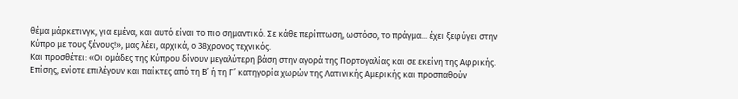θέμα μάρκετινγκ, για εμένα, και αυτό είναι το πιο σημαντικό. Σε κάθε περίπτωση, ωστόσο, το πράγμα... έχει ξεφύγει στην Κύπρο με τους ξένους!», μας λέει, αρχικά, ο 38χρονος τεχνικός.
Και προσθέτει: «Οι ομάδες της Κύπρου δίνουν μεγαλύτερη βάση στην αγορά της Πορτογαλίας και σε εκείνη της Αφρικής. Επίσης, ενίοτε επιλέγουν και παίκτες από τη Β’ ή τη Γ’ κατηγορία χωρών της Λατινικής Αμερικής και προσπαθούν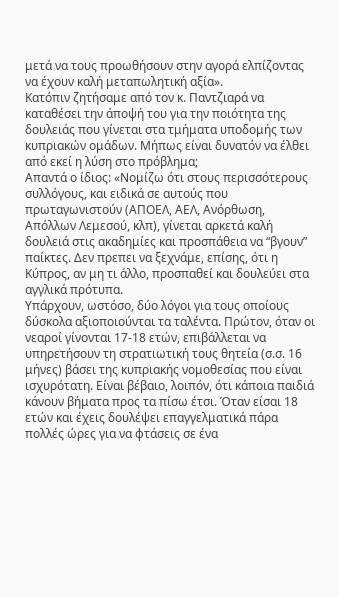μετά να τους προωθήσουν στην αγορά ελπίζοντας να έχουν καλή μεταπωλητική αξία».
Κατόπιν ζητήσαμε από τον κ. Παντζιαρά να καταθέσει την άποψή του για την ποιότητα της δουλειάς που γίνεται στα τμήματα υποδομής των κυπριακών ομάδων. Μήπως είναι δυνατόν να έλθει από εκεί η λύση στο πρόβλημα;
Απαντά ο ίδιος: «Νομίζω ότι στους περισσότερους συλλόγους, και ειδικά σε αυτούς που πρωταγωνιστούν (ΑΠΟΕΛ, ΑΕΛ, Ανόρθωση, Απόλλων Λεμεσού, κλπ), γίνεται αρκετά καλή δουλειά στις ακαδημίες και προσπάθεια να “βγουν” παίκτες. Δεν πρεπει να ξεχνάμε, επίσης, ότι η Κύπρος, αν μη τι άλλο, προσπαθεί και δουλεύει στα αγγλικά πρότυπα.
Υπάρχουν, ωστόσο, δύο λόγοι για τους οποίους δύσκολα αξιοποιούνται τα ταλέντα. Πρώτον, όταν οι νεαροί γίνονται 17-18 ετών, επιβάλλεται να υπηρετήσουν τη στρατιωτική τους θητεία (σ.σ. 16 μήνες) βάσει της κυπριακής νομοθεσίας που είναι ισχυρότατη. Είναι βέβαιο, λοιπόν, ότι κάποια παιδιά κάνουν βήματα προς τα πίσω έτσι. Όταν είσαι 18 ετών και έχεις δουλέψει επαγγελματικά πάρα πολλές ώρες για να φτάσεις σε ένα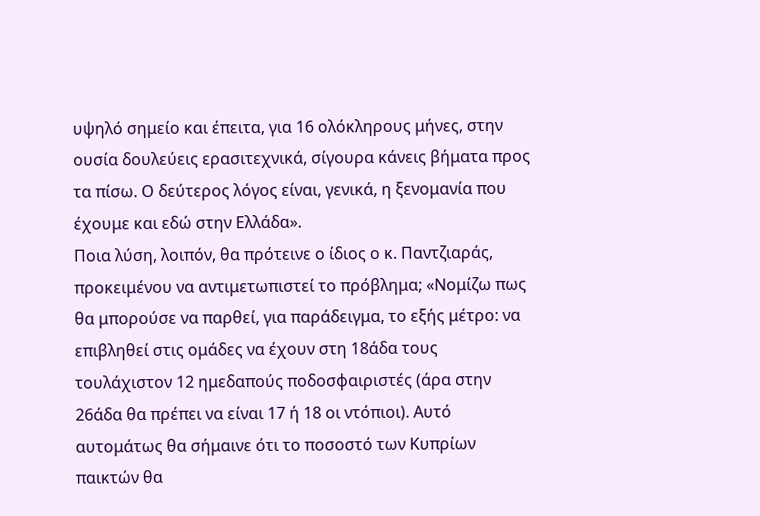υψηλό σημείο και έπειτα, για 16 ολόκληρους μήνες, στην ουσία δουλεύεις ερασιτεχνικά, σίγουρα κάνεις βήματα προς τα πίσω. Ο δεύτερος λόγος είναι, γενικά, η ξενομανία που έχουμε και εδώ στην Ελλάδα».
Ποια λύση, λοιπόν, θα πρότεινε ο ίδιος ο κ. Παντζιαράς, προκειμένου να αντιμετωπιστεί το πρόβλημα; «Νομίζω πως θα μπορούσε να παρθεί, για παράδειγμα, το εξής μέτρο: να επιβληθεί στις ομάδες να έχουν στη 18άδα τους τουλάχιστον 12 ημεδαπούς ποδοσφαιριστές (άρα στην 26άδα θα πρέπει να είναι 17 ή 18 οι ντόπιοι). Αυτό αυτομάτως θα σήμαινε ότι το ποσοστό των Κυπρίων παικτών θα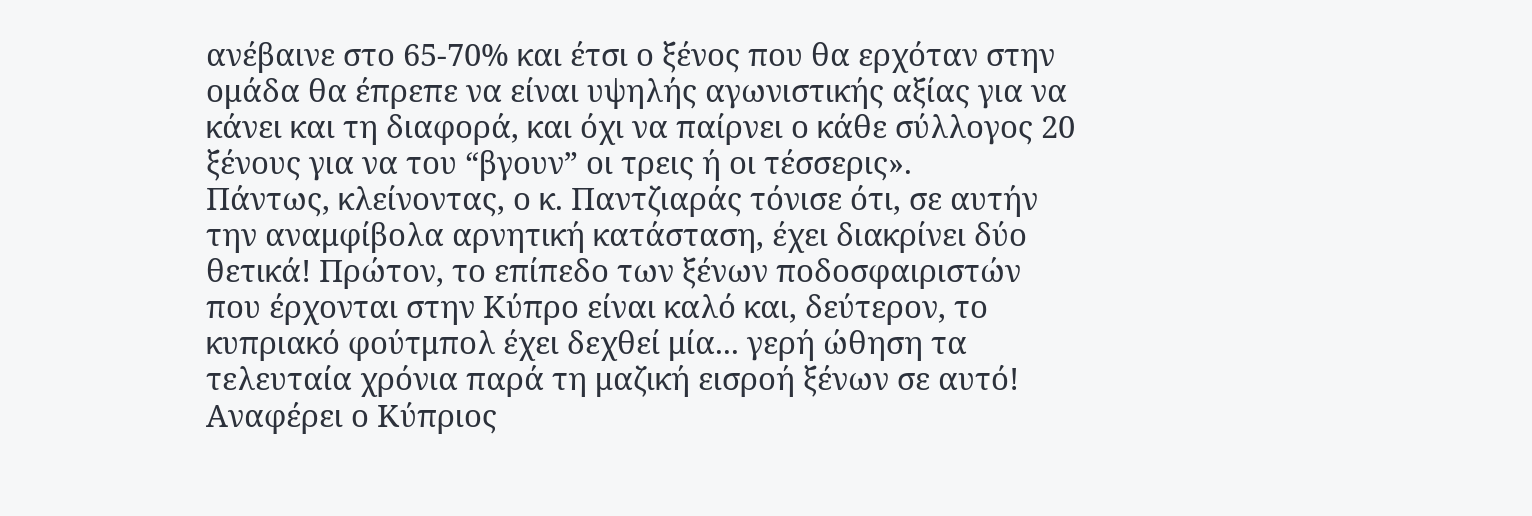ανέβαινε στο 65-70% και έτσι ο ξένος που θα ερχόταν στην ομάδα θα έπρεπε να είναι υψηλής αγωνιστικής αξίας για να κάνει και τη διαφορά, και όχι να παίρνει ο κάθε σύλλογος 20 ξένους για να του “βγουν” οι τρεις ή οι τέσσερις».
Πάντως, κλείνοντας, ο κ. Παντζιαράς τόνισε ότι, σε αυτήν την αναμφίβολα αρνητική κατάσταση, έχει διακρίνει δύο θετικά! Πρώτον, το επίπεδο των ξένων ποδοσφαιριστών που έρχονται στην Κύπρο είναι καλό και, δεύτερον, το κυπριακό φούτμπολ έχει δεχθεί μία... γερή ώθηση τα τελευταία χρόνια παρά τη μαζική εισροή ξένων σε αυτό!
Αναφέρει ο Κύπριος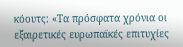κόουτς: «Τα πρόσφατα χρόνια οι εξαιρετικές ευρωπαϊκές επιτυχίες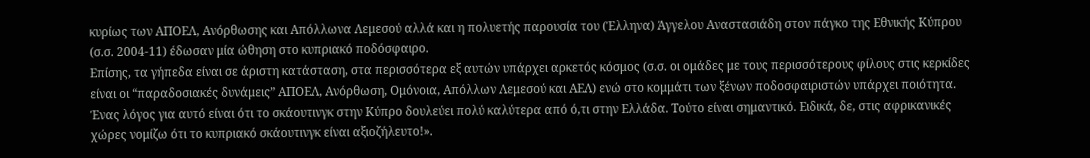κυρίως των ΑΠΟΕΛ, Ανόρθωσης και Απόλλωνα Λεμεσού αλλά και η πoλυετής παρουσία του (Έλληνα) Άγγελου Αναστασιάδη στον πάγκο της Εθνικής Κύπρου (σ.σ. 2004-11) έδωσαν μία ώθηση στο κυπριακό ποδόσφαιρο.
Επίσης, τα γήπεδα είναι σε άριστη κατάσταση, στα περισσότερα εξ αυτών υπάρχει αρκετός κόσμος (σ.σ. οι ομάδες με τους περισσότερους φίλους στις κερκίδες είναι οι “παραδοσιακές δυνάμεις” ΑΠΟΕΛ, Ανόρθωση, Ομόνοια, Απόλλων Λεμεσού και ΑΕΛ) ενώ στο κομμάτι των ξένων ποδοσφαιριστών υπάρχει ποιότητα. Ένας λόγος για αυτό είναι ότι το σκάουτινγκ στην Κύπρο δουλεύει πολύ καλύτερα από ό,τι στην Ελλάδα. Τούτο είναι σημαντικό. Ειδικά, δε, στις αφρικανικές χώρες νομίζω ότι το κυπριακό σκάουτινγκ είναι αξιοζήλευτο!».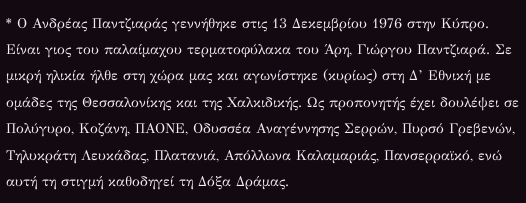* Ο Ανδρέας Παντζιαράς γεννήθηκε στις 13 Δεκεμβρίου 1976 στην Κύπρο. Είναι γιος του παλαίμαχου τερματοφύλακα του Άρη, Γιώργου Παντζιαρά. Σε μικρή ηλικία ήλθε στη χώρα μας και αγωνίστηκε (κυρίως) στη Δ’ Εθνική με ομάδες της Θεσσαλονίκης και της Χαλκιδικής. Ως προπονητής έχει δουλέψει σε Πολύγυρο, Κοζάνη, ΠΑΟΝΕ, Οδυσσέα Αναγέννησης Σερρών, Πυρσό Γρεβενών, Τηλυκράτη Λευκάδας, Πλατανιά, Απόλλωνα Καλαμαριάς, Πανσερραϊκό, ενώ αυτή τη στιγμή καθοδηγεί τη Δόξα Δράμας.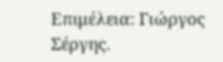Επιμέλεια: Γιώργος Σέργης.